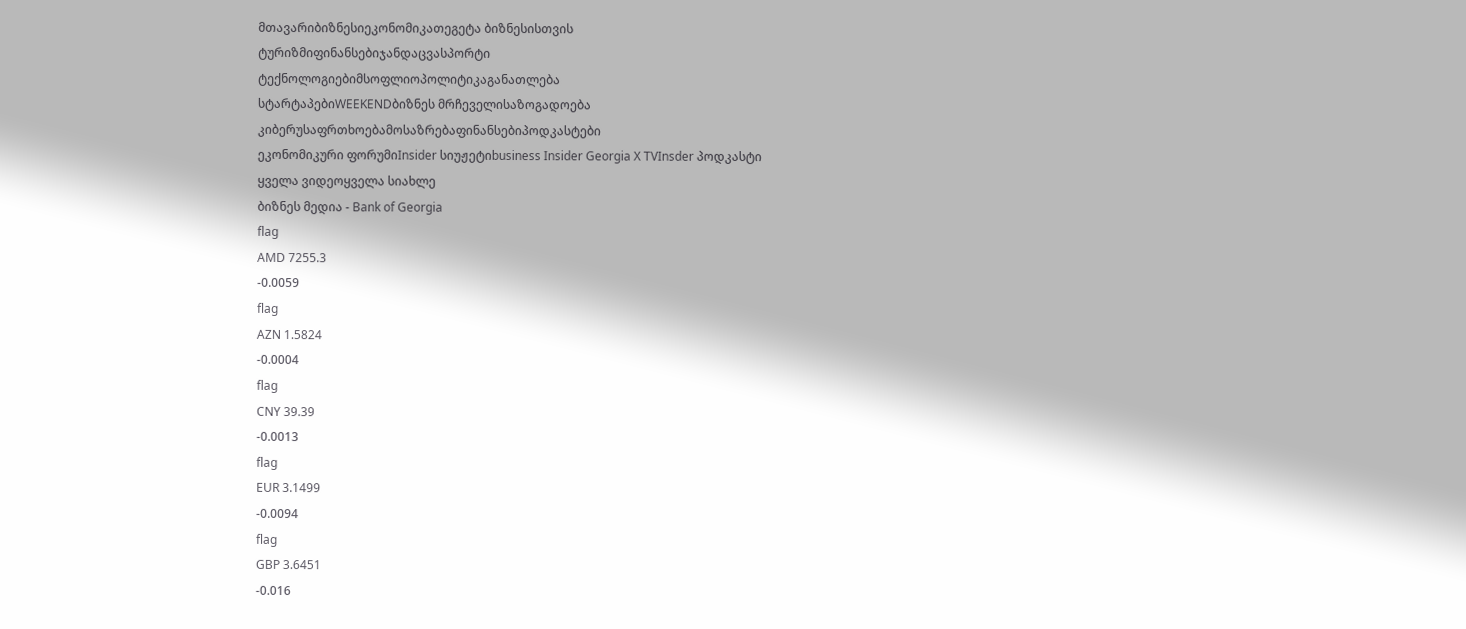მთავარიბიზნესიეკონომიკათეგეტა ბიზნესისთვის
ტურიზმიფინანსებიჯანდაცვასპორტი
ტექნოლოგიებიმსოფლიოპოლიტიკაგანათლება
სტარტაპებიWEEKENDბიზნეს მრჩეველისაზოგადოება
კიბერუსაფრთხოებამოსაზრებაფინანსებიპოდკასტები
ეკონომიკური ფორუმიInsider სიუჟეტიbusiness Insider Georgia X TVInsder პოდკასტი
ყველა ვიდეოყველა სიახლე
ბიზნეს მედია - Bank of Georgia
flag
AMD 7255.3
-0.0059
flag
AZN 1.5824
-0.0004
flag
CNY 39.39
-0.0013
flag
EUR 3.1499
-0.0094
flag
GBP 3.6451
-0.016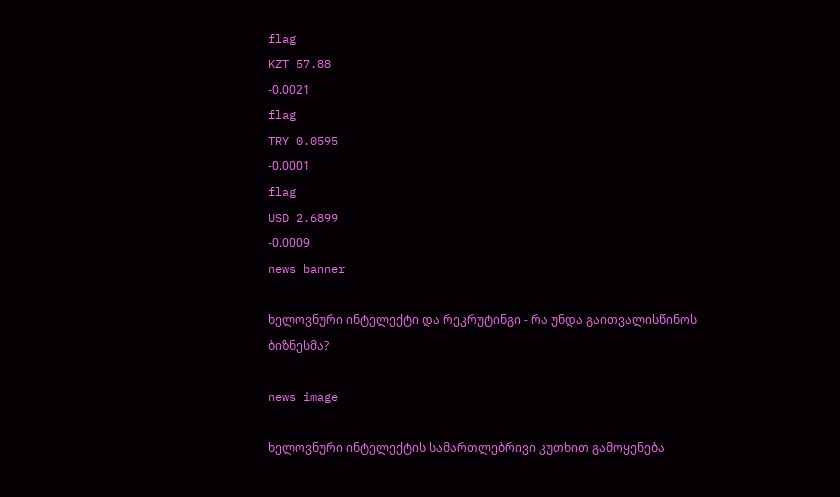flag
KZT 57.88
-0.0021
flag
TRY 0.0595
-0.0001
flag
USD 2.6899
-0.0009
news banner

ხელოვნური ინტელექტი და რეკრუტინგი - რა უნდა გაითვალისწინოს ბიზნესმა?

news image

ხელოვნური ინტელექტის სამართლებრივი კუთხით გამოყენება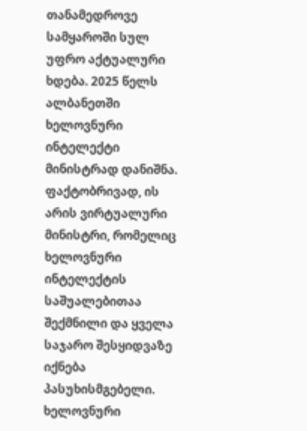თანამედროვე სამყაროში სულ უფრო აქტუალური ხდება. 2025 წელს ალბანეთში ხელოვნური ინტელექტი მინისტრად დანიშნა. ფაქტობრივად, ის არის ვირტუალური მინისტრი, რომელიც ხელოვნური ინტელექტის საშუალებითაა შექმნილი და ყველა საჯარო შესყიდვაზე იქნება პასუხისმგებელი. ხელოვნური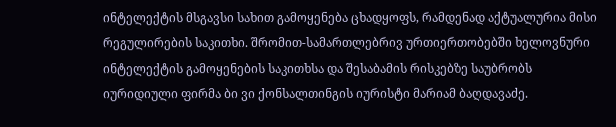ინტელექტის მსგავსი სახით გამოყენება ცხადყოფს, რამდენად აქტუალურია მისი რეგულირების საკითხი. შრომით-სამართლებრივ ურთიერთობებში ხელოვნური ინტელექტის გამოყენების საკითხსა და შესაბამის რისკებზე საუბრობს იურიდიული ფირმა ბი ვი ქონსალთინგის იურისტი მარიამ ბაღდავაძე.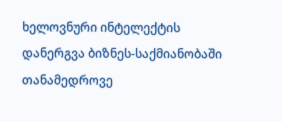ხელოვნური ინტელექტის დანერგვა ბიზნეს-საქმიანობაში თანამედროვე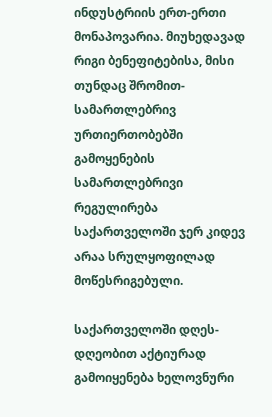ინდუსტრიის ერთ-ერთი მონაპოვარია. მიუხედავად რიგი ბენეფიტებისა, მისი თუნდაც შრომით-სამართლებრივ ურთიერთობებში გამოყენების სამართლებრივი რეგულირება საქართველოში ჯერ კიდევ არაა სრულყოფილად მოწესრიგებული.

საქართველოში დღეს-დღეობით აქტიურად გამოიყენება ხელოვნური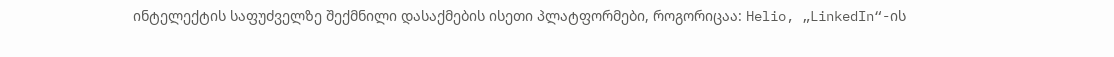ინტელექტის საფუძველზე შექმნილი დასაქმების ისეთი პლატფორმები, როგორიცაა: Helio, „LinkedIn“-ის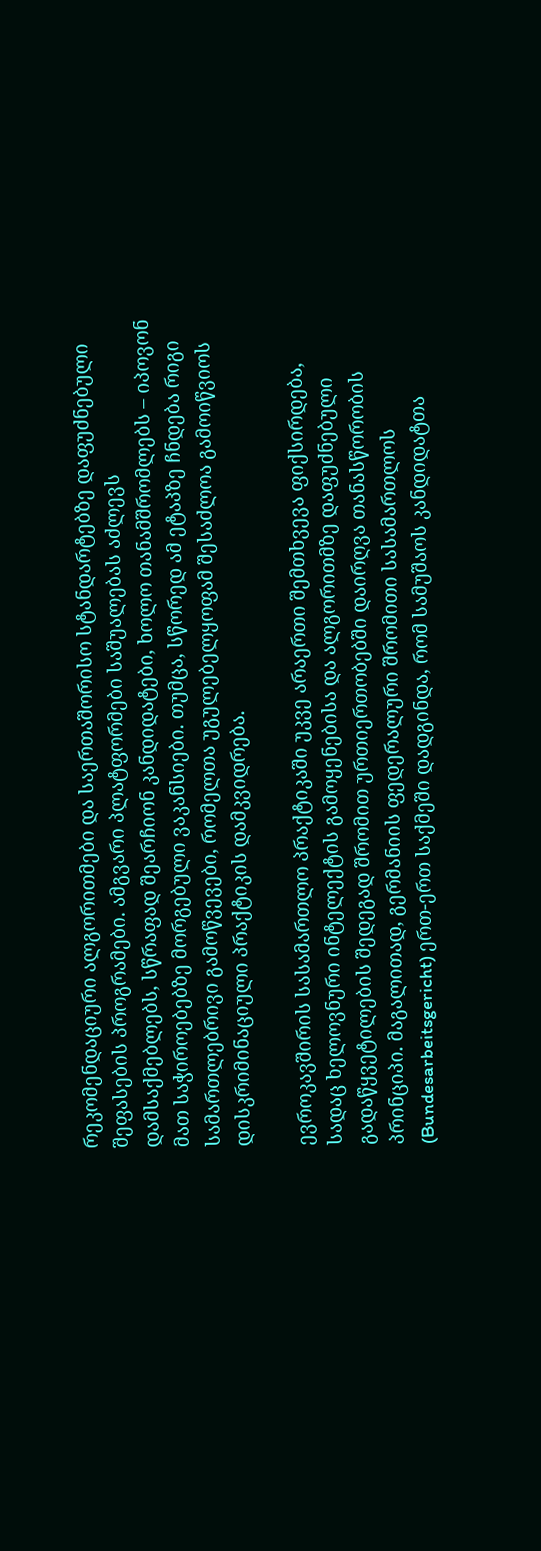რეკომენდაციური ალგორითმები და საერთაშორისო სტანდარტებზე დაფუძნებული შეფასების პროგრამები. ამგვარი პლატფორმები საშუალებას აძლევს დამსაქმებლებს, სწრაფად შეარჩიონ კანდიდატები, ხოლო თანამშრომლებს – იპოვონ მათ საჭიროებებზე მორგებული ვაკანსიები. თუმცა, სწორედ ამ ეტაპზე ჩნდება რიგი სამართლებრივი გამოწვევები, რომელთა უგულებელყოფამ შესაძლოა გამოიწვიოს დისკრიმინაციული პრაქტიკის დამკვიდრება.

ევროკავშირის სასამართლო პრაქტიკაში უკვე არაერთი შემთხვევა ფიქსირდება, სადაც ხელოვნური ინტელექტის გამოყენებისა და ალგორითმზე დაფუძნებული გადაწყვეტილების შედეგად შრომით ურთიერთობებში დაირღვა თანასწორობის პრინციპი. მაგალითად, გერმანიის ფედერალური შრომითი სასამართლოს (Bundesarbeitsgericht) ერთ-ერთ საქმეში დადგინდა, რომ სამუშაოს კანდიდატთა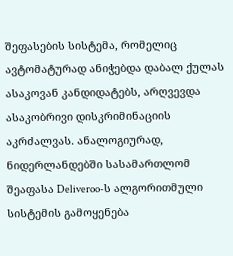შეფასების სისტემა, რომელიც ავტომატურად ანიჭებდა დაბალ ქულას ასაკოვან კანდიდატებს, არღვევდა ასაკობრივი დისკრიმინაციის აკრძალვას. ანალოგიურად, ნიდერლანდებში სასამართლომ შეაფასა Deliveroo-ს ალგორითმული სისტემის გამოყენება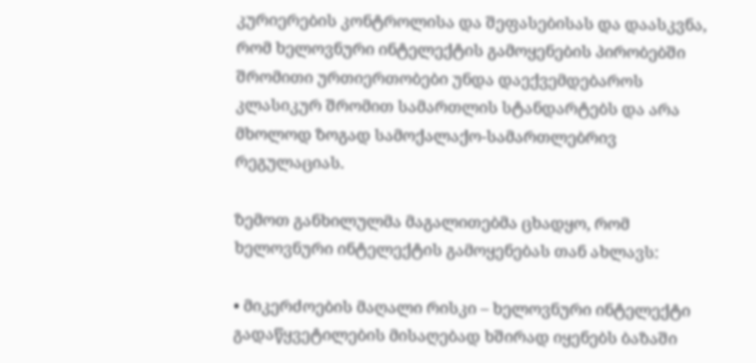კურიერების კონტროლისა და შეფასებისას და დაასკვნა, რომ ხელოვნური ინტელექტის გამოყენების პირობებში შრომითი ურთიერთობები უნდა დაექვემდებაროს კლასიკურ შრომით სამართლის სტანდარტებს და არა მხოლოდ ზოგად სამოქალაქო-სამართლებრივ რეგულაციას.

ზემოთ განხილულმა მაგალითებმა ცხადყო, რომ ხელოვნური ინტელექტის გამოყენებას თან ახლავს:

• მიკერძოების მაღალი რისკი – ხელოვნური ინტელექტი გადაწყვეტილების მისაღებად ხშირად იყენებს ბაზაში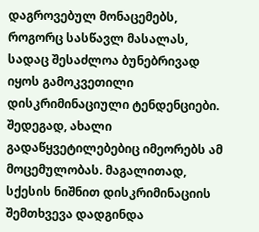დაგროვებულ მონაცემებს, როგორც სასწავლ მასალას, სადაც შესაძლოა ბუნებრივად იყოს გამოკვეთილი დისკრიმინაციული ტენდენციები. შედეგად, ახალი გადაწყვეტილებებიც იმეორებს ამ მოცემულობას. მაგალითად, სქესის ნიშნით დისკრიმინაციის შემთხვევა დადგინდა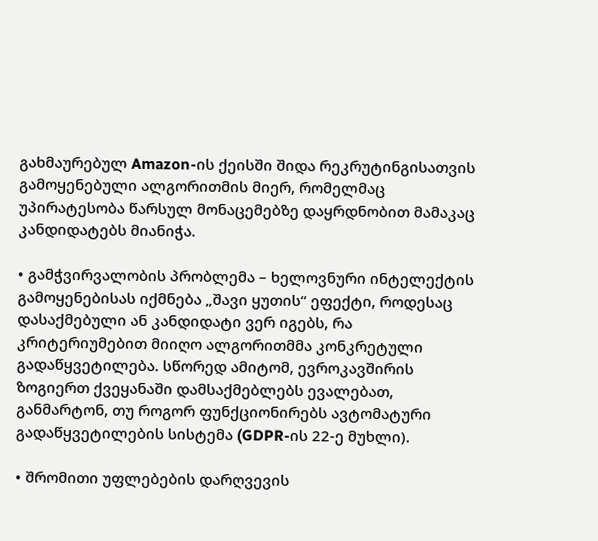გახმაურებულ Amazon-ის ქეისში შიდა რეკრუტინგისათვის გამოყენებული ალგორითმის მიერ, რომელმაც უპირატესობა წარსულ მონაცემებზე დაყრდნობით მამაკაც კანდიდატებს მიანიჭა.

• გამჭვირვალობის პრობლემა – ხელოვნური ინტელექტის გამოყენებისას იქმნება „შავი ყუთის“ ეფექტი, როდესაც დასაქმებული ან კანდიდატი ვერ იგებს, რა კრიტერიუმებით მიიღო ალგორითმმა კონკრეტული გადაწყვეტილება. სწორედ ამიტომ, ევროკავშირის ზოგიერთ ქვეყანაში დამსაქმებლებს ევალებათ, განმარტონ, თუ როგორ ფუნქციონირებს ავტომატური გადაწყვეტილების სისტემა (GDPR-ის 22-ე მუხლი).

• შრომითი უფლებების დარღვევის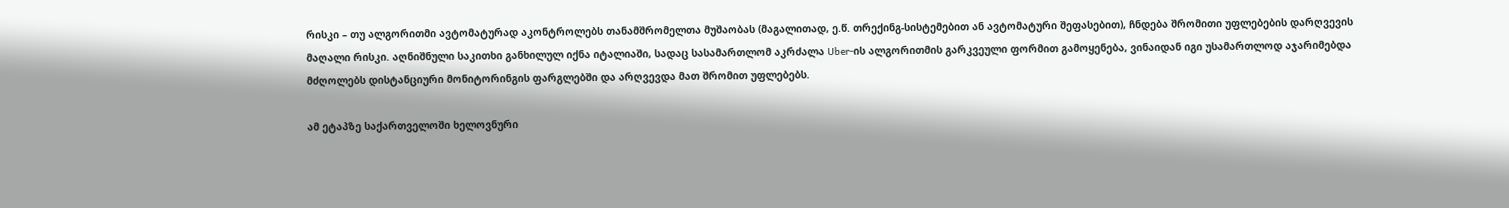რისკი – თუ ალგორითმი ავტომატურად აკონტროლებს თანამშრომელთა მუშაობას (მაგალითად, ე.წ. თრექინგ-სისტემებით ან ავტომატური შეფასებით), ჩნდება შრომითი უფლებების დარღვევის მაღალი რისკი. აღნიშნული საკითხი განხილულ იქნა იტალიაში, სადაც სასამართლომ აკრძალა Uber-ის ალგორითმის გარკვეული ფორმით გამოყენება, ვინაიდან იგი უსამართლოდ აჯარიმებდა მძღოლებს დისტანციური მონიტორინგის ფარგლებში და არღვევდა მათ შრომით უფლებებს.

ამ ეტაპზე საქართველოში ხელოვნური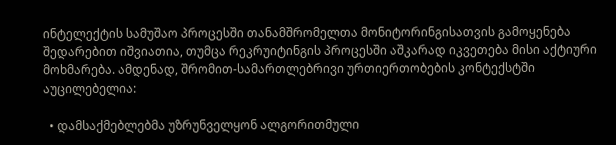ინტელექტის სამუშაო პროცესში თანამშრომელთა მონიტორინგისათვის გამოყენება შედარებით იშვიათია, თუმცა რეკრუიტინგის პროცესში აშკარად იკვეთება მისი აქტიური მოხმარება. ამდენად, შრომით-სამართლებრივი ურთიერთობების კონტექსტში აუცილებელია:

  • დამსაქმებლებმა უზრუნველყონ ალგორითმული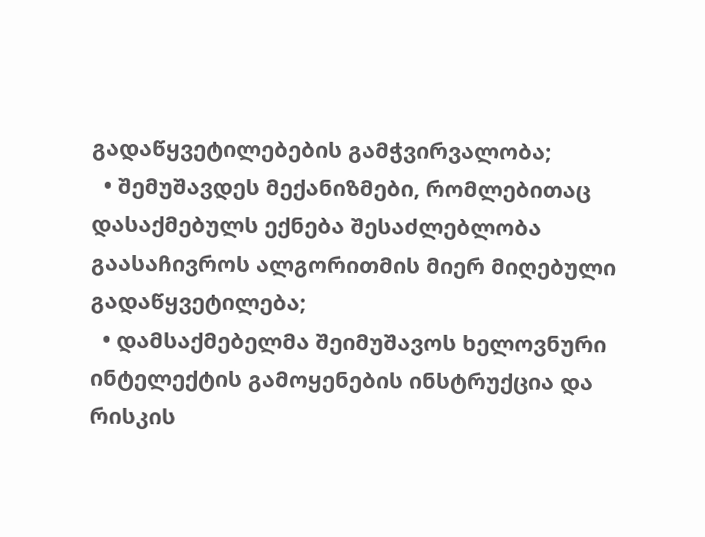გადაწყვეტილებების გამჭვირვალობა;
  • შემუშავდეს მექანიზმები, რომლებითაც დასაქმებულს ექნება შესაძლებლობა გაასაჩივროს ალგორითმის მიერ მიღებული გადაწყვეტილება;
  • დამსაქმებელმა შეიმუშავოს ხელოვნური ინტელექტის გამოყენების ინსტრუქცია და რისკის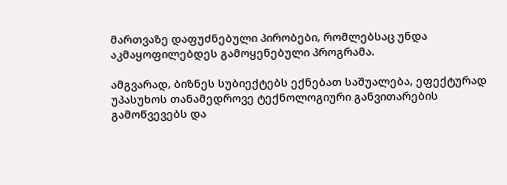მართვაზე დაფუძნებული პირობები, რომლებსაც უნდა აკმაყოფილებდეს გამოყენებული პროგრამა.

ამგვარად, ბიზნეს სუბიექტებს ექნებათ საშუალება, ეფექტურად უპასუხოს თანამედროვე ტექნოლოგიური განვითარების გამოწვევებს და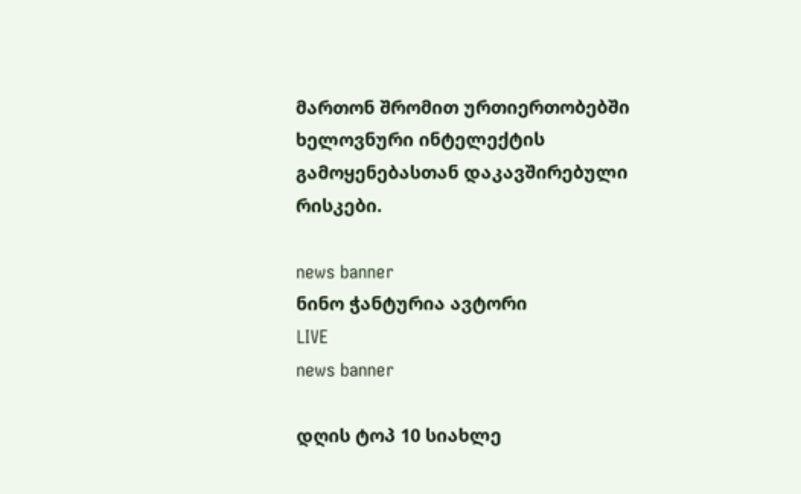მართონ შრომით ურთიერთობებში ხელოვნური ინტელექტის გამოყენებასთან დაკავშირებული რისკები.

news banner
ნინო ჭანტურია ავტორი
LIVE
news banner

დღის ტოპ 10 სიახლე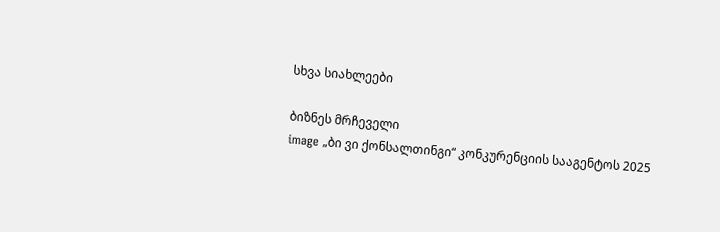სხვა სიახლეები

ბიზნეს მრჩეველი
image „ბი ვი ქონსალთინგი“ კონკურენციის სააგენტოს 2025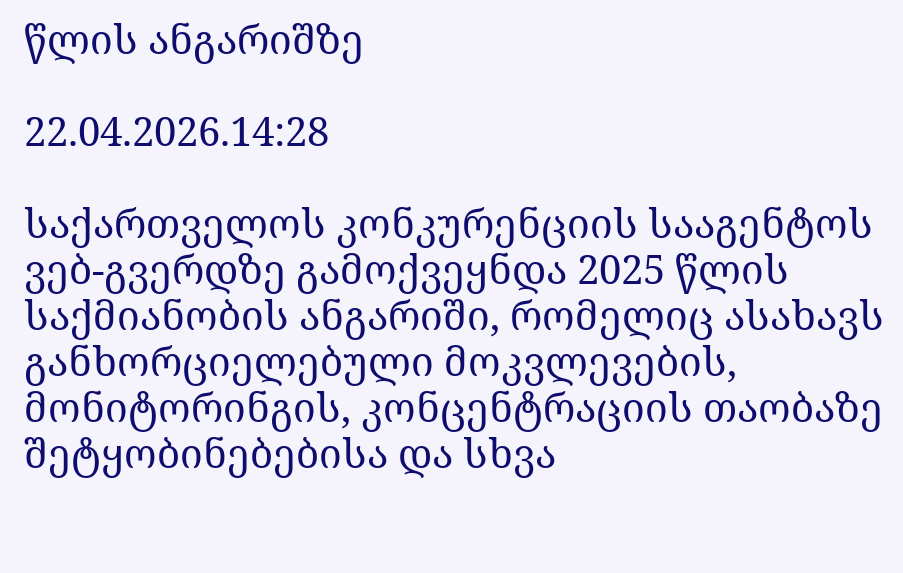წლის ანგარიშზე

22.04.2026.14:28

საქართველოს კონკურენციის სააგენტოს ვებ-გვერდზე გამოქვეყნდა 2025 წლის საქმიანობის ანგარიში, რომელიც ასახავს განხორციელებული მოკვლევების, მონიტორინგის, კონცენტრაციის თაობაზე შეტყობინებებისა და სხვა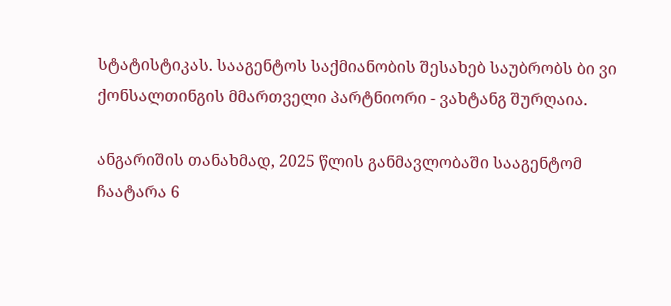სტატისტიკას. სააგენტოს საქმიანობის შესახებ საუბრობს ბი ვი ქონსალთინგის მმართველი პარტნიორი - ვახტანგ შურღაია.

ანგარიშის თანახმად, 2025 წლის განმავლობაში სააგენტომ ჩაატარა 6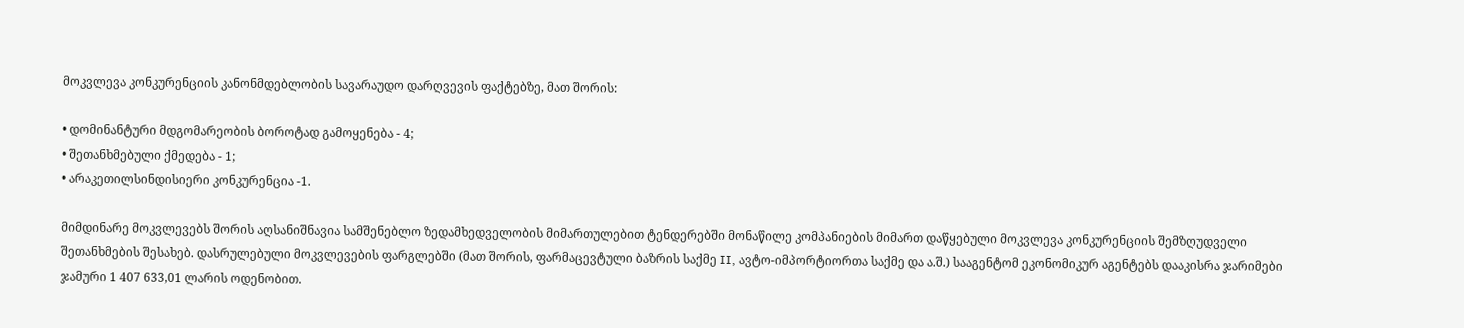მოკვლევა კონკურენციის კანონმდებლობის სავარაუდო დარღვევის ფაქტებზე, მათ შორის:

• დომინანტური მდგომარეობის ბოროტად გამოყენება - 4;
• შეთანხმებული ქმედება - 1;
• არაკეთილსინდისიერი კონკურენცია -1.

მიმდინარე მოკვლევებს შორის აღსანიშნავია სამშენებლო ზედამხედველობის მიმართულებით ტენდერებში მონაწილე კომპანიების მიმართ დაწყებული მოკვლევა კონკურენციის შემზღუდველი შეთანხმების შესახებ. დასრულებული მოკვლევების ფარგლებში (მათ შორის, ფარმაცევტული ბაზრის საქმე II, ავტო-იმპორტიორთა საქმე და ა.შ.) სააგენტომ ეკონომიკურ აგენტებს დააკისრა ჯარიმები ჯამური 1 407 633,01 ლარის ოდენობით.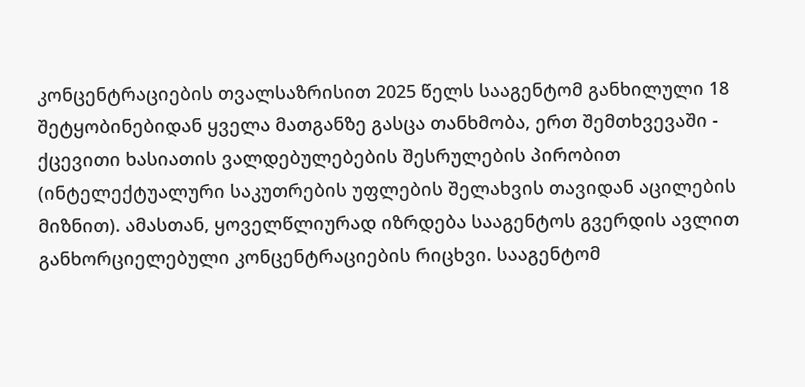კონცენტრაციების თვალსაზრისით 2025 წელს სააგენტომ განხილული 18 შეტყობინებიდან ყველა მათგანზე გასცა თანხმობა, ერთ შემთხვევაში - ქცევითი ხასიათის ვალდებულებების შესრულების პირობით (ინტელექტუალური საკუთრების უფლების შელახვის თავიდან აცილების მიზნით). ამასთან, ყოველწლიურად იზრდება სააგენტოს გვერდის ავლით განხორციელებული კონცენტრაციების რიცხვი. სააგენტომ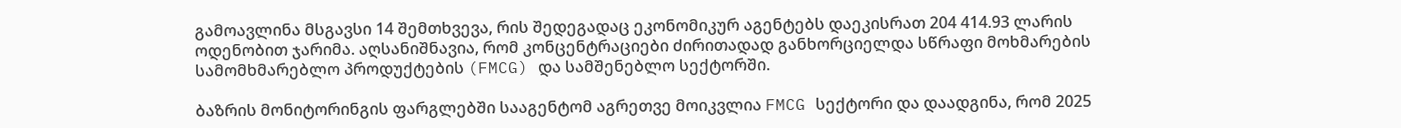გამოავლინა მსგავსი 14 შემთხვევა, რის შედეგადაც ეკონომიკურ აგენტებს დაეკისრათ 204 414.93 ლარის ოდენობით ჯარიმა. აღსანიშნავია, რომ კონცენტრაციები ძირითადად განხორციელდა სწრაფი მოხმარების სამომხმარებლო პროდუქტების (FMCG) და სამშენებლო სექტორში.

ბაზრის მონიტორინგის ფარგლებში სააგენტომ აგრეთვე მოიკვლია FMCG სექტორი და დაადგინა, რომ 2025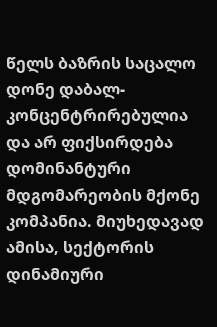წელს ბაზრის საცალო დონე დაბალ-კონცენტრირებულია და არ ფიქსირდება დომინანტური მდგომარეობის მქონე კომპანია. მიუხედავად ამისა, სექტორის დინამიური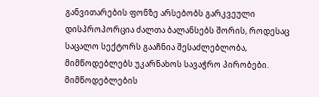განვითარების ფონზე არსებობს გარკვეული დისპროპორცია ძალთა ბალანსებს შორის, როდესაც საცალო სექტორს გააჩნია შესაძლებლობა, მიმწოდებლებს უკარნახოს სავაჭრო პირობები. მიმწოდებლების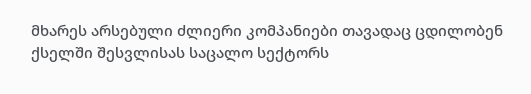მხარეს არსებული ძლიერი კომპანიები თავადაც ცდილობენ ქსელში შესვლისას საცალო სექტორს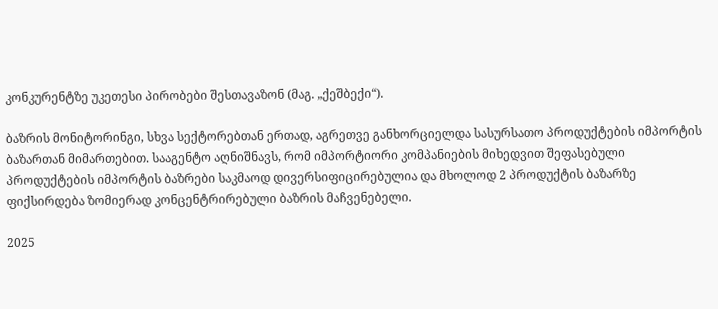კონკურენტზე უკეთესი პირობები შესთავაზონ (მაგ. „ქეშბექი“).

ბაზრის მონიტორინგი, სხვა სექტორებთან ერთად, აგრეთვე განხორციელდა სასურსათო პროდუქტების იმპორტის ბაზართან მიმართებით. სააგენტო აღნიშნავს, რომ იმპორტიორი კომპანიების მიხედვით შეფასებული პროდუქტების იმპორტის ბაზრები საკმაოდ დივერსიფიცირებულია და მხოლოდ 2 პროდუქტის ბაზარზე ფიქსირდება ზომიერად კონცენტრირებული ბაზრის მაჩვენებელი.

2025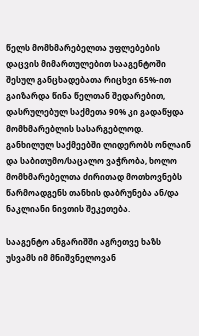წელს მომხმარებელთა უფლებების დაცვის მიმართულებით სააგენტოში შესულ განცხადებათა რიცხვი 65%-ით გაიზარდა წინა წელთან შედარებით, დასრულებულ საქმეთა 90% კი გადაწყდა მომხმარებლის სასარგებლოდ. განხილულ საქმეებში ლიდერობს ონლაინ და საბითუმო/საცალო ვაჭრობა, ხოლო მომხმარებელთა ძირითად მოთხოვნებს წარმოადგენს თანხის დაბრუნება ან/და ნაკლიანი ნივთის შეკეთება.

სააგენტო ანგარიშში აგრეთვე ხაზს უსვამს იმ მნიშვნელოვან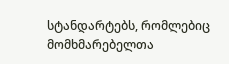სტანდარტებს, რომლებიც მომხმარებელთა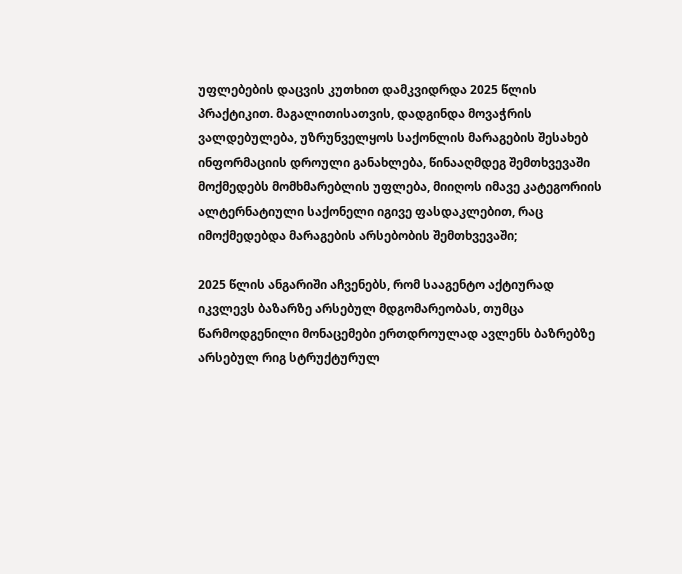უფლებების დაცვის კუთხით დამკვიდრდა 2025 წლის პრაქტიკით. მაგალითისათვის, დადგინდა მოვაჭრის ვალდებულება, უზრუნველყოს საქონლის მარაგების შესახებ ინფორმაციის დროული განახლება, წინააღმდეგ შემთხვევაში მოქმედებს მომხმარებლის უფლება, მიიღოს იმავე კატეგორიის ალტერნატიული საქონელი იგივე ფასდაკლებით, რაც იმოქმედებდა მარაგების არსებობის შემთხვევაში;

2025 წლის ანგარიში აჩვენებს, რომ სააგენტო აქტიურად იკვლევს ბაზარზე არსებულ მდგომარეობას, თუმცა წარმოდგენილი მონაცემები ერთდროულად ავლენს ბაზრებზე არსებულ რიგ სტრუქტურულ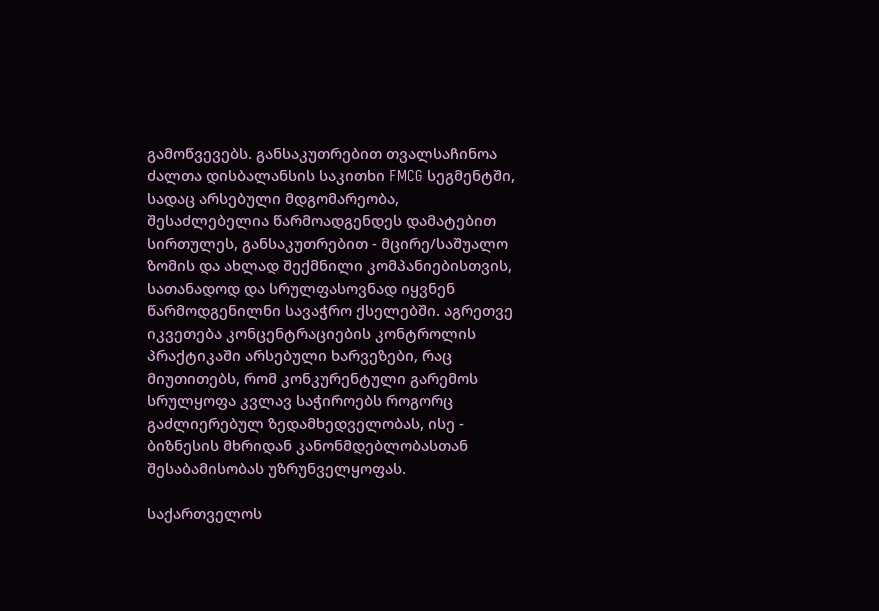გამოწვევებს. განსაკუთრებით თვალსაჩინოა ძალთა დისბალანსის საკითხი FMCG სეგმენტში, სადაც არსებული მდგომარეობა, შესაძლებელია წარმოადგენდეს დამატებით სირთულეს, განსაკუთრებით - მცირე/საშუალო ზომის და ახლად შექმნილი კომპანიებისთვის, სათანადოდ და სრულფასოვნად იყვნენ წარმოდგენილნი სავაჭრო ქსელებში. აგრეთვე იკვეთება კონცენტრაციების კონტროლის პრაქტიკაში არსებული ხარვეზები, რაც მიუთითებს, რომ კონკურენტული გარემოს სრულყოფა კვლავ საჭიროებს როგორც გაძლიერებულ ზედამხედველობას, ისე - ბიზნესის მხრიდან კანონმდებლობასთან შესაბამისობას უზრუნველყოფას.

საქართველოს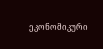ეკონომიკური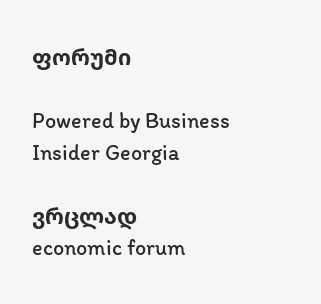ფორუმი

Powered by Business Insider Georgia

ვრცლად
economic forum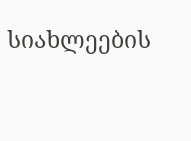სიახლეების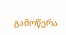გამოწერა